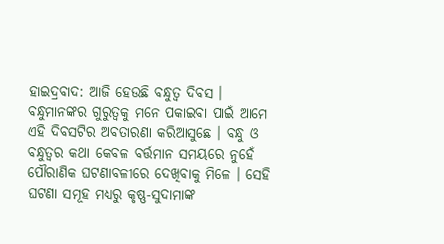ହାଇଦ୍ରବାଦ: ଆଜି ହେଉଛି ବନ୍ଧୁତ୍ବ ଦିବସ । ବନ୍ଧୁମାନଙ୍କର ଗୁରୁତ୍ବକୁ ମନେ ପକାଇବା ପାଇଁ ଆମେ ଏହି ଦିବସଟିର ଅବତାରଣା କରିଆସୁଛେ । ବନ୍ଧୁ ଓ ବନ୍ଧୁତ୍ବର କଥା କେବଳ ବର୍ତ୍ତମାନ ସମୟରେ ନୁହେଁ ପୌରାଣିକ ଘଟଣାବଳୀରେ ଦେଖିବାକୁ ମିଳେ । ସେହି ଘଟଣା ସମୂହ ମଧ୍ୟରୁ କୃଷ୍ଣ-ସୁଦାମାଙ୍କ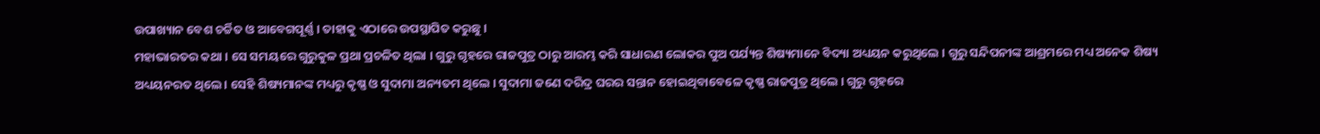ଉପାଖ୍ୟାନ ବେଶ ଚର୍ଚ୍ଚିତ ଓ ଆବେଗପୂର୍ଣ୍ଣ । ତାହାକୁ ଏଠାରେ ଉପସ୍ଥାପିତ କରୁଛୁ ।
ମହାଭାରତର କଥା । ସେ ସମୟରେ ଗୁରୁକୁଳ ପ୍ରଥା ପ୍ରଚଳିତ ଥିଲା । ଗୁରୁ ଗୃହରେ ରାଜପୁତ୍ର ଠାରୁ ଆରମ୍ଭ କରି ସାଧାରଣ ଲୋକର ପୁଅ ପର୍ଯ୍ୟନ୍ତ ଶିଷ୍ୟମାନେ ବିଦ୍ୟା ଅଧ୍ୟୟନ କରୁଥିଲେ । ଗୁରୁ ସନ୍ଦିପନୀଙ୍କ ଆଶ୍ରମରେ ମଧ୍ୟ ଅନେକ ଶିଷ୍ୟ ଅଧ୍ୟୟନରତ ଥିଲେ । ସେହି ଶିଷ୍ୟମାନଙ୍କ ମଧ୍ୟରୁ କୃଷ୍ଣ ଓ ସୁଦାମା ଅନ୍ୟତମ ଥିଲେ । ସୁଦାମା ଜଣେ ଦରିଦ୍ର ଘରର ସନ୍ତାନ ହୋଇଥିବାବେଳେ କୃଷ୍ଣ ରାଜପୁତ୍ର ଥିଲେ । ଗୁରୁ ଗୃହରେ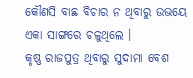କୌଣସି ବାଛ ବିଚାର ନ ଥିବାରୁ ଉଭୟେ ଏକା ସାଙ୍ଗରେ ଚଳୁଥିଲେ ।
କୃଷ୍ଣ ରାଜପୁତ୍ର ଥିବାରୁ ସୁଦାମା ବେଶ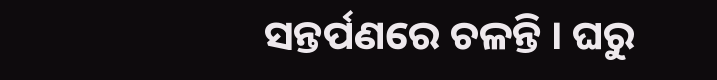ସନ୍ତର୍ପଣରେ ଚଳନ୍ତି । ଘରୁ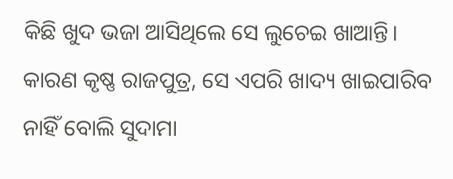କିଛି ଖୁଦ ଭଜା ଆସିଥିଲେ ସେ ଲୁଚେଇ ଖାଆନ୍ତି। କାରଣ କୃଷ୍ଣ ରାଜପୁତ୍ର, ସେ ଏପରି ଖାଦ୍ୟ ଖାଇପାରିବ ନାହିଁ ବୋଲି ସୁଦାମା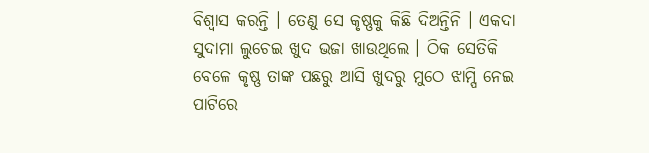ବିଶ୍ବାସ କରନ୍ତି । ତେଣୁ ସେ କୃଷ୍ଣକୁ କିଛି ଦିଅନ୍ତିନି । ଏକଦା ସୁଦାମା ଲୁଚେଇ ଖୁଦ ଭଜା ଖାଉଥିଲେ । ଠିକ ସେତିକି ବେଳେ କୃଷ୍ଣ ତାଙ୍କ ପଛରୁ ଆସି ଖୁଦରୁ ମୁଠେ ଝାମ୍ପି ନେଇ ପାଟିରେ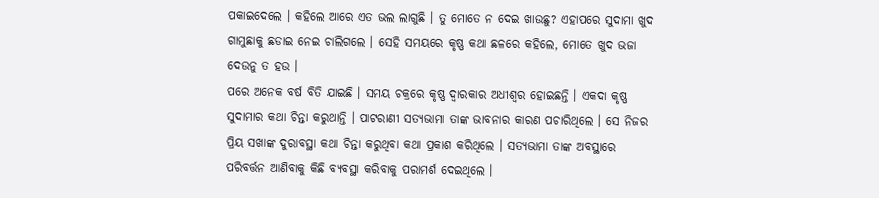ପକାଇଦେଲେ । କହିଲେ ଆରେ ଏତ ଭଲ ଲାଗୁଛି । ତୁ ମୋତେ ନ ଦେଇ ଖାଉଛୁ? ଏହାପରେ ସୁଦାମା ଖୁଦ ଗାମୁଛାକୁ ଛଡାଇ ନେଇ ଚାଲିଗଲେ । ସେହି ସମୟରେ କୃଷ୍ଣ କଥା ଛଳରେ କହିଲେ, ମୋତେ ଖୁଦ ଭଜା ଦେଉନୁ ତ ହଉ ।
ପରେ ଅନେକ ବର୍ଷ ବିତି ଯାଇଛି । ସମୟ ଚକ୍ରରେ କୃଷ୍ଣ ଦ୍ବାରକାର ଅଧୀଶ୍ବର ହୋଇଛନ୍ତି । ଏକଦା କୃଷ୍ଣ ସୁଦାମାର କଥା ଚିନ୍ତା କରୁଥାନ୍ତି । ପାଟରାଣୀ ସତ୍ୟଭାମା ତାଙ୍କ ଭାବନାର କାରଣ ପଚାରିଥିଲେ । ସେ ନିଜର ପ୍ରିୟ ସଖାଙ୍କ ଦୁରାବସ୍ଥା କଥା ଚିନ୍ତା କରୁଥିବା କଥା ପ୍ରକାଶ କରିଥିଲେ । ସତ୍ୟଭାମା ତାଙ୍କ ଅବସ୍ଥାରେ ପରିବର୍ତ୍ତନ ଆଣିବାକୁ କିଛି ବ୍ୟବସ୍ଥା କରିବାକୁ ପରାମର୍ଶ ଦେଇଥିଲେ ।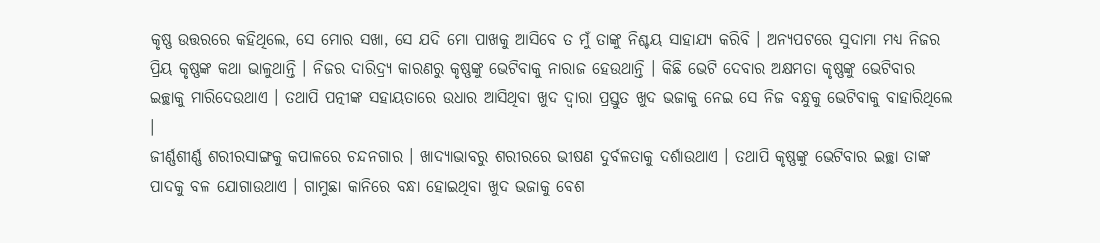କୃଷ୍ଣ ଉତ୍ତରରେ କହିଥିଲେ, ସେ ମୋର ସଖା, ସେ ଯଦି ମୋ ପାଖକୁ ଆସିବେ ତ ମୁଁ ତାଙ୍କୁ ନିଶ୍ଚୟ ସାହାଯ୍ୟ କରିବି । ଅନ୍ୟପଟରେ ସୁଦାମା ମଧ୍ୟ ନିଜର ପ୍ରିୟ କୃଷ୍ଣଙ୍କ କଥା ଭାଳୁଥାନ୍ତି । ନିଜର ଦାରିଦ୍ର୍ୟ କାରଣରୁ କୃଷ୍ଣଙ୍କୁ ଭେଟିବାକୁ ନାରାଜ ହେଉଥାନ୍ତି । କିଛି ଭେଟି ଦେବାର ଅକ୍ଷମତା କୃଷ୍ଣଙ୍କୁ ଭେଟିବାର ଇଚ୍ଛାକୁ ମାରିଦେଉଥାଏ । ତଥାପି ପତ୍ନୀଙ୍କ ସହାୟତାରେ ଉଧାର ଆସିଥିବା ଖୁଦ ଦ୍ବାରା ପ୍ରସ୍ତୁତ ଖୁଦ ଭଜାକୁ ନେଇ ସେ ନିଜ ବନ୍ଧୁକୁ ଭେଟିବାକୁ ବାହାରିଥିଲେ ।
ଜୀର୍ଣ୍ଣଶୀର୍ଣ୍ଣ ଶରୀରସାଙ୍ଗକୁ କପାଳରେ ଚନ୍ଦନଗାର । ଖାଦ୍ୟାଭାବରୁ ଶରୀରରେ ଭୀଷଣ ଦୁର୍ବଳତାକୁ ଦର୍ଶାଉଥାଏ । ତଥାପି କୃଷ୍ଣଙ୍କୁ ଭେଟିବାର ଇଚ୍ଛା ତାଙ୍କ ପାଦକୁ ବଳ ଯୋଗାଉଥାଏ । ଗାମୁଛା କାନିରେ ବନ୍ଧା ହୋଇଥିବା ଖୁଦ ଭଜାକୁ ବେଶ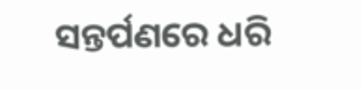ସନ୍ତର୍ପଣରେ ଧରି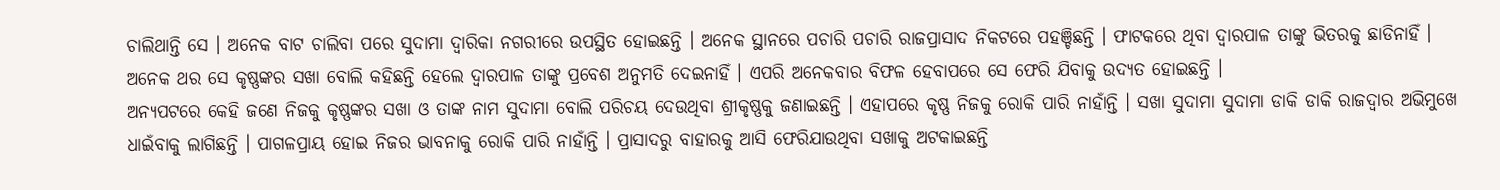ଚାଲିଥାନ୍ତି ସେ । ଅନେକ ବାଟ ଚାଲିବା ପରେ ସୁଦାମା ଦ୍ବାରିକା ନଗରୀରେ ଉପସ୍ଥିତ ହୋଇଛନ୍ତି । ଅନେକ ସ୍ଥାନରେ ପଚାରି ପଚାରି ରାଜପ୍ରାସାଦ ନିକଟରେ ପହଞ୍ଚିଛନ୍ତି । ଫାଟକରେ ଥିବା ଦ୍ବାରପାଳ ତାଙ୍କୁ ଭିତରକୁ ଛାଡିନାହିଁ । ଅନେକ ଥର ସେ କୃଷ୍ଣଙ୍କର ସଖା ବୋଲି କହିଛନ୍ତି ହେଲେ ଦ୍ବାରପାଳ ତାଙ୍କୁ ପ୍ରବେଶ ଅନୁମତି ଦେଇନାହିଁ । ଏପରି ଅନେକବାର ବିଫଳ ହେବାପରେ ସେ ଫେରି ଯିବାକୁ ଉଦ୍ୟତ ହୋଇଛନ୍ତି ।
ଅନ୍ୟପଟରେ କେହି ଜଣେ ନିଜକୁ କୃଷ୍ଣଙ୍କର ସଖା ଓ ତାଙ୍କ ନାମ ସୁଦାମା ବୋଲି ପରିଚୟ ଦେଉଥିବା ଶ୍ରୀକୃଷ୍ଣକୁ ଜଣାଇଛନ୍ତି । ଏହାପରେ କୃଷ୍ଣ ନିଜକୁ ରୋକି ପାରି ନାହାଁନ୍ତି । ସଖା ସୁଦାମା ସୁଦାମା ଡାକି ଡାକି ରାଜଦ୍ବାର ଅଭିମୁଖେ ଧାଇଁବାକୁ ଲାଗିଛନ୍ତି । ପାଗଳପ୍ରାୟ ହୋଇ ନିଜର ଭାବନାକୁ ରୋକି ପାରି ନାହାଁନ୍ତି । ପ୍ରାସାଦରୁ ବାହାରକୁ ଆସି ଫେରିଯାଉଥିବା ସଖାକୁ ଅଟକାଇଛନ୍ତି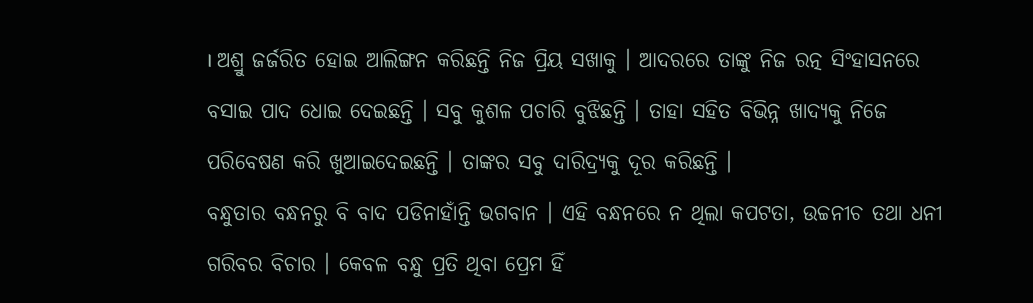। ଅଶ୍ରୁ ଜର୍ଜରିତ ହୋଇ ଆଲିଙ୍ଗନ କରିଛନ୍ତି ନିଜ ପ୍ରିୟ ସଖାକୁ । ଆଦରରେ ତାଙ୍କୁ ନିଜ ରତ୍ନ ସିଂହାସନରେ ବସାଇ ପାଦ ଧୋଇ ଦେଇଛନ୍ତି । ସବୁ କୁଶଳ ପଚାରି ବୁଝିଛନ୍ତି । ତାହା ସହିତ ବିଭିନ୍ନ ଖାଦ୍ୟକୁ ନିଜେ ପରିବେଷଣ କରି ଖୁଆଇଦେଇଛନ୍ତି । ତାଙ୍କର ସବୁ ଦାରିଦ୍ର୍ୟକୁ ଦୂର କରିଛନ୍ତି ।
ବନ୍ଧୁତାର ବନ୍ଧନରୁ ବି ବାଦ ପଡିନାହାଁନ୍ତି ଭଗବାନ । ଏହି ବନ୍ଧନରେ ନ ଥିଲା କପଟତା, ଉଚ୍ଚନୀଚ ତଥା ଧନୀ ଗରିବର ବିଚାର । କେବଳ ବନ୍ଧୁ ପ୍ରତି ଥିବା ପ୍ରେମ ହିଁ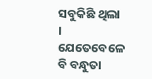ସବୁକିଛି ଥିଲା । ଯେତେବେଳେ ବି ବନ୍ଧୁତା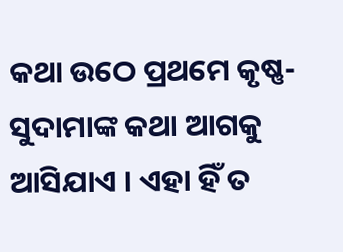କଥା ଉଠେ ପ୍ରଥମେ କୃଷ୍ଣ-ସୁଦାମାଙ୍କ କଥା ଆଗକୁ ଆସିଯାଏ । ଏହା ହିଁ ତ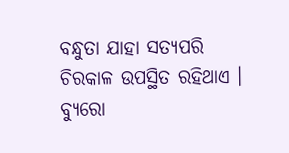ବନ୍ଧୁତା ଯାହା ସତ୍ୟପରି ଚିରକାଳ ଉପସ୍ଥିତ ରହିଥାଏ ।
ବ୍ୟୁରୋ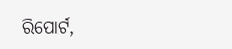ରିପୋର୍ଟ,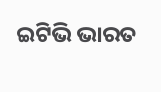ଇଟିଭି ଭାରତ